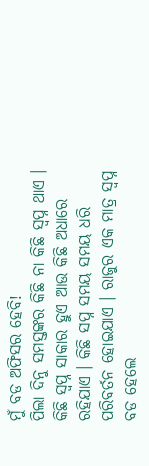ମୁଁ ବଡ ଅଫିସର ହେବି!
ପିଲା ଦିନୁ ସମସ୍ତଙ୍କର କିଛି ନା କିଛି ସ୍ୱପ୍ନ ଥାଏ । କିଛି ସ୍ୱପ୍ନ ସାକାର ହୁଏ ଆଉ କିଛି ଅଧାରେ ରହିଯାଏ । କିଛି ସପ୍ନ ସମୟ ସମୟ ଧରି ପରିବର୍ତନ ହୋଇଯାଏ । ରାଜୁର ଏକ ମାତ୍ର ସ୍ୱପ୍ନ ବଡ ହେଲେ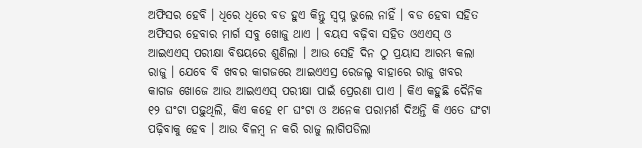ଅଫିସର ହେବି । ଧିରେ ଧିରେ ବଡ ହୁଏ କିନ୍ତୁ ସ୍ୱପ୍ନ ଭୁଲେ ନାହିଁ । ବଡ ହେବା ସହିତ ଅଫିସର ହେବାର ମାର୍ଗ ସବୁ ଖୋଜୁ ଥାଏ । ବୟସ ବଢ଼ିବା ସହିତ ଓଏଏସ୍ ଓ ଆଇଏଏସ୍ ପରୀକ୍ଷା ବିଷୟରେ ଶୁଣିଲା । ଆଉ ସେହି ଦିନ ଠୁ ପ୍ରୟାସ ଆରମ୍ଭ କଲା ରାଜୁ । ଯେବେ ବି ଖବର କାଗଜରେ ଆଇଏଏସ୍ର ରେଜଲ୍ଟ ବାହାରେ ରାଜୁ ଖବର କାଗଜ ଖୋଜେ ଆଉ ଆଇଏଏସ୍ ପରୀକ୍ଷା ପାଇଁ ପ୍ରେରଣା ପାଏ । କିଏ କହୁଛି ଦୈନିକ ୧୨ ଘଂଟା ପଢ଼ୁଥିଲି, କିଏ କହେ ୧୮ ଘଂଟା ଓ ଅନେକ ପରାମର୍ଶ ଦିଅନ୍ତି କି ଏତେ ଘଂଟା ପଢ଼ିବାକୁ ହେବ । ଆଉ ବିଳମ୍ବ ନ କରି ରାଜୁ ଲାଗିପଡିଲା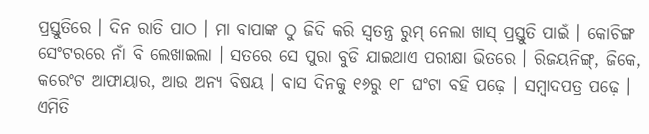ପ୍ରସ୍ତୁତିରେ । ଦିନ ରାତି ପାଠ । ମା ବାପାଙ୍କ ଠୁ ଜିଦି କରି ସ୍ୱତନ୍ତ୍ର ରୁମ୍ ନେଲା ଖାସ୍ ପ୍ରସ୍ତୁତି ପାଇଁ । କୋଚିଙ୍ଗ ସେଂଟରରେ ନାଁ ବି ଲେଖାଇଲା । ସତରେ ସେ ପୁରା ବୁଡି ଯାଇଥାଏ ପରୀକ୍ଷା ଭିତରେ । ରିଜୟନିଙ୍ଗ୍, ଜିକେ, କରେଂଟ ଆଫାୟାର, ଆଉ ଅନ୍ୟ ବିଷୟ । ବାସ ଦିନକୁ ୧୬ରୁ ୧୮ ଘଂଟା ବହି ପଢ଼େ । ସମ୍ବାଦପତ୍ର ପଢ଼େ । ଏମିତି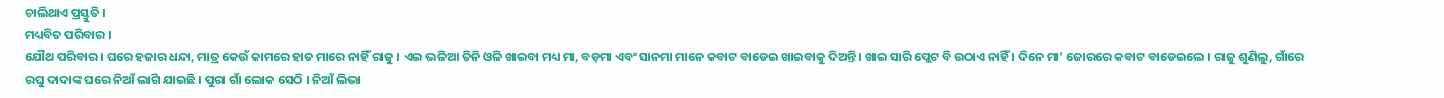ଚାଲିଥାଏ ପ୍ରସ୍ତୁତି ।
ମଧ୍ୟବିତ ପରିବାର ।
ଯୌଥ ପରିବାର । ଘରେ ହଜାର ଧନ୍ଦା, ମାତ୍ର କେଉଁ କାମରେ ହାତ ମାରେ ନାହିଁ ରାଜୁ । ଏଇ ଭଳିଆ ତିନି ଓଳି ଖାଇବା ମଧ୍ୟ ମା, ବଡ଼ମା ଏବଂ ସାନମା ମାନେ କବାଟ ବାଡେଇ ଖାଇବାକୁ ଦିଅନ୍ତି । ଖାଇ ସାରି ପ୍ଲେଟ ବି ଉଠାଏ ନାହିଁ । ଦିନେ ମା’ ଜୋରରେ କବାଟ ବାଡେଇଲେ । ରାଜୁ ଶୁଣିଲୁ, ଗାଁରେ ରଘୁ ଦାଦାଙ୍କ ଘରେ ନିଆଁ ଲାଗି ଯାଇଛି । ପୁରା ଗାଁ ଲୋକ ସେଠି । ନିଆଁ ଲିଭା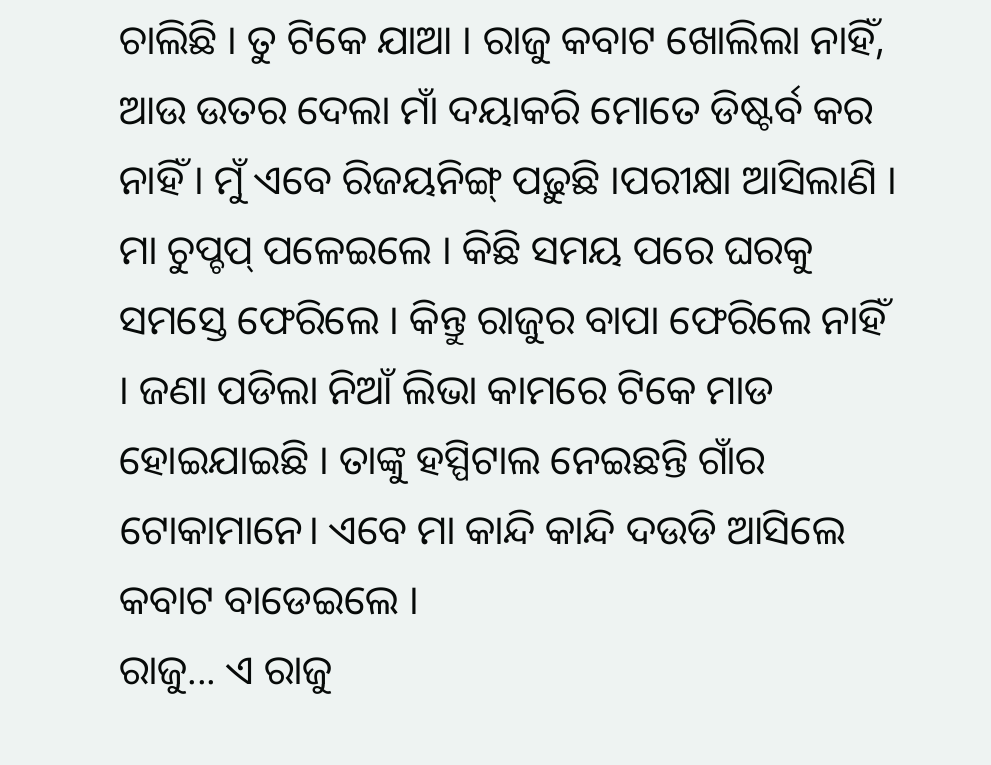ଚାଲିଛି । ତୁ ଟିକେ ଯାଆ । ରାଜୁ କବାଟ ଖୋଲିଲା ନାହିଁ, ଆଉ ଉତର ଦେଲା ମାଁ ଦୟାକରି ମୋତେ ଡିଷ୍ଟର୍ବ କର ନାହିଁ । ମୁଁ ଏବେ ରିଜୟନିଙ୍ଗ୍ ପଢ଼ୁଛି ।ପରୀକ୍ଷା ଆସିଲାଣି । ମା ଚୁପ୍ଚପ୍ ପଳେଇଲେ । କିଛି ସମୟ ପରେ ଘରକୁ ସମସ୍ତେ ଫେରିଲେ । କିନ୍ତୁ ରାଜୁର ବାପା ଫେରିଲେ ନାହିଁ । ଜଣା ପଡିଲା ନିଆଁ ଲିଭା କାମରେ ଟିକେ ମାଡ ହୋଇଯାଇଛି । ତାଙ୍କୁ ହସ୍ପିଟାଲ ନେଇଛନ୍ତି ଗାଁର ଟୋକାମାନେ। ଏବେ ମା କାନ୍ଦି କାନ୍ଦି ଦଉଡି ଆସିଲେ କବାଟ ବାଡେଇଲେ ।
ରାଜୁ... ଏ ରାଜୁ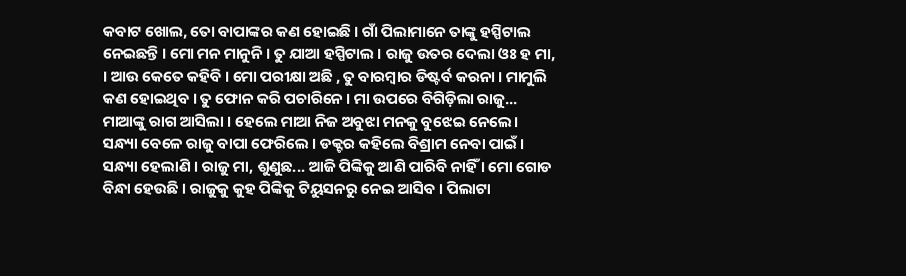କବାଟ ଖୋଲ, ତୋ ବାପାଙ୍କର କଣ ହୋଇଛି । ଗାଁ ପିଲାମାନେ ତାଙ୍କୁ ହସ୍ପିଟାଲ ନେଇଛନ୍ତି । ମୋ ମନ ମାନୁନି । ତୁ ଯାଆ ହସ୍ପିଟାଲ । ରାଜୁ ଉତର ଦେଲା ଓଃ ହ ମା, । ଆଉ କେତେ କହିବି । ମୋ ପରୀକ୍ଷା ଅଛି , ତୁ ବାରମ୍ବାର ଡିଷ୍ଟର୍ବ କରନା । ମାମୁଲି କଣ ହୋଇଥିବ । ତୁ ଫୋନ କରି ପଚାରିନେ । ମା ଉପରେ ବିଗିଡ଼ିଲା ରାଜୁ...
ମାଆଙ୍କୁ ରାଗ ଆସିଲା । ହେଲେ ମାଆ ନିଜ ଅବୁଝା ମନକୁ ବୁଝେଇ ନେଲେ।
ସନ୍ଧ୍ୟା ବେଳେ ରାଜୁ ବାପା ଫେରିଲେ । ଡକ୍ଟର କହିଲେ ବିଶ୍ରାମ ନେବା ପାଇଁ । ସନ୍ଧ୍ୟା ହେଲାଣି । ରାଜୁ ମା, ଶୁଣୁଛ... ଆଜି ପିଙ୍କିକୁ ଆଣି ପାରିବି ନାହିଁ । ମୋ ଗୋଡ ବିନ୍ଧା ହେଉଛି । ରାଜୁକୁ କୁହ ପିଙ୍କିକୁ ଟିୟୁସନରୁ ନେଇ ଆସିବ । ପିଲାଟା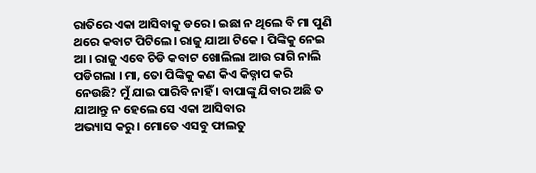ରାତିରେ ଏକା ଆସିବାକୁ ଡରେ । ଇଛା ନ ଥିଲେ ବି ମା ପୁଣି ଥରେ କବାଟ ପିଟିଲେ। ରାଜୁ ଯାଆ ଟିକେ । ପିଙ୍କିକୁ ନେଇ ଆ । ରାଜୁ ଏବେ ଚିଡି କବାଟ ଖୋଲିଲା ଆଉ ରାଗି ନାଲି ପଡିଗଲା । ମା, ତୋ ପିଙ୍କିକୁ କଣ କିଏ କିଡ୍ନାପ କରି ନେଉଛି? ମୁଁ ଯାଇ ପାରିବି ନାହିଁ । ବାପାଙ୍କୁ ଯିବାର ଅଛି ତ ଯାଆନ୍ତୁ ନ ହେଲେ ସେ ଏକା ଆସିବାର
ଅଭ୍ୟାସ କରୁ । ମୋତେ ଏସବୁ ଫାଲତୁ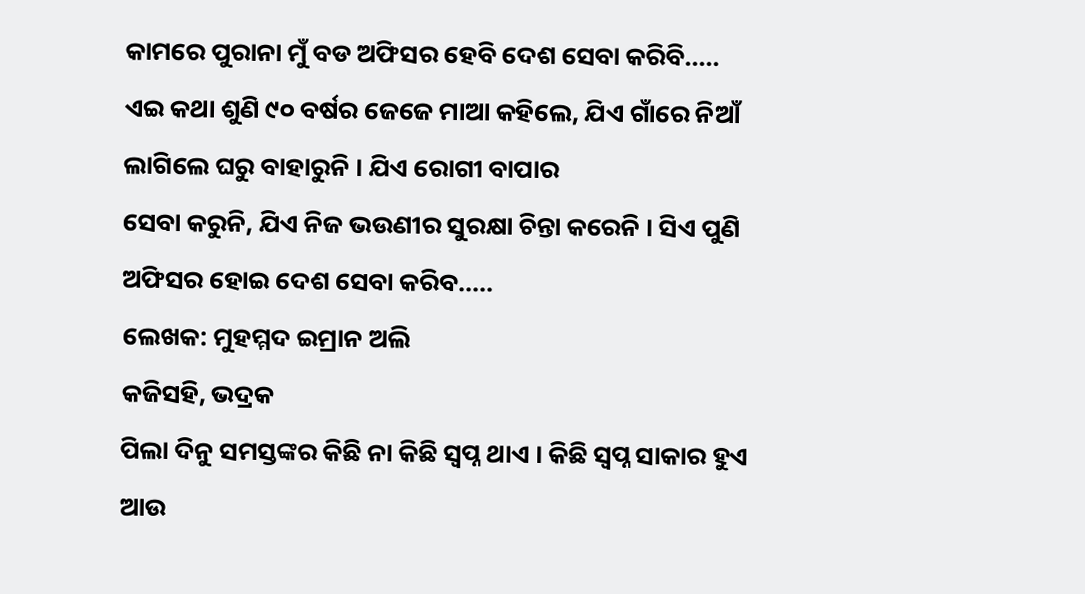କାମରେ ପୁରାନା ମୁଁ ବଡ ଅଫିସର ହେବି ଦେଶ ସେବା କରିବି.....
ଏଇ କଥା ଶୁଣି ୯୦ ବର୍ଷର ଜେଜେ ମାଆ କହିଲେ, ଯିଏ ଗାଁରେ ନିଆଁ ଲାଗିଲେ ଘରୁ ବାହାରୁନି । ଯିଏ ରୋଗୀ ବାପାର
ସେବା କରୁନି, ଯିଏ ନିଜ ଭଉଣୀର ସୁରକ୍ଷା ଚିନ୍ତା କରେନି । ସିଏ ପୁଣି ଅଫିସର ହୋଇ ଦେଶ ସେବା କରିବ.....
ଲେଖକ: ମୁହମ୍ମଦ ଇମ୍ରାନ ଅଲି
କଜିସହି, ଭଦ୍ରକ
ପିଲା ଦିନୁ ସମସ୍ତଙ୍କର କିଛି ନା କିଛି ସ୍ୱପ୍ନ ଥାଏ । କିଛି ସ୍ୱପ୍ନ ସାକାର ହୁଏ ଆଉ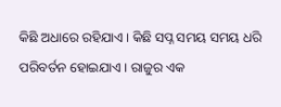କିଛି ଅଧାରେ ରହିଯାଏ । କିଛି ସପ୍ନ ସମୟ ସମୟ ଧରି ପରିବର୍ତନ ହୋଇଯାଏ । ରାଜୁର ଏକ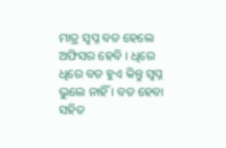ମାତ୍ର ସ୍ୱପ୍ନ ବଡ ହେଲେ ଅଫିସର ହେବି । ଧିରେ ଧିରେ ବଡ ହୁଏ କିନ୍ତୁ ସ୍ୱପ୍ନ ଭୁଲେ ନାହିଁ । ବଡ ହେବା ସହିତ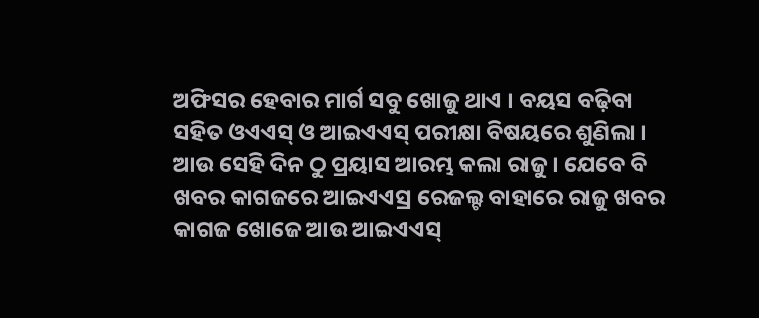ଅଫିସର ହେବାର ମାର୍ଗ ସବୁ ଖୋଜୁ ଥାଏ । ବୟସ ବଢ଼ିବା ସହିତ ଓଏଏସ୍ ଓ ଆଇଏଏସ୍ ପରୀକ୍ଷା ବିଷୟରେ ଶୁଣିଲା । ଆଉ ସେହି ଦିନ ଠୁ ପ୍ରୟାସ ଆରମ୍ଭ କଲା ରାଜୁ । ଯେବେ ବି ଖବର କାଗଜରେ ଆଇଏଏସ୍ର ରେଜଲ୍ଟ ବାହାରେ ରାଜୁ ଖବର କାଗଜ ଖୋଜେ ଆଉ ଆଇଏଏସ୍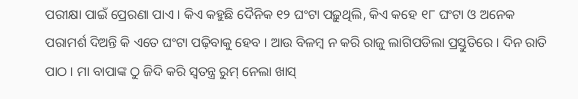ପରୀକ୍ଷା ପାଇଁ ପ୍ରେରଣା ପାଏ । କିଏ କହୁଛି ଦୈନିକ ୧୨ ଘଂଟା ପଢ଼ୁଥିଲି, କିଏ କହେ ୧୮ ଘଂଟା ଓ ଅନେକ ପରାମର୍ଶ ଦିଅନ୍ତି କି ଏତେ ଘଂଟା ପଢ଼ିବାକୁ ହେବ । ଆଉ ବିଳମ୍ବ ନ କରି ରାଜୁ ଲାଗିପଡିଲା ପ୍ରସ୍ତୁତିରେ । ଦିନ ରାତି ପାଠ । ମା ବାପାଙ୍କ ଠୁ ଜିଦି କରି ସ୍ୱତନ୍ତ୍ର ରୁମ୍ ନେଲା ଖାସ୍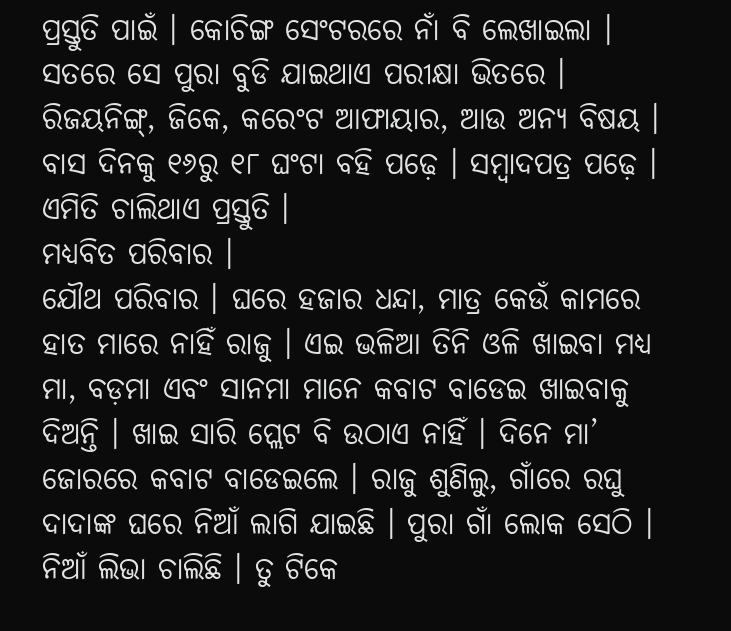ପ୍ରସ୍ତୁତି ପାଇଁ । କୋଚିଙ୍ଗ ସେଂଟରରେ ନାଁ ବି ଲେଖାଇଲା । ସତରେ ସେ ପୁରା ବୁଡି ଯାଇଥାଏ ପରୀକ୍ଷା ଭିତରେ । ରିଜୟନିଙ୍ଗ୍, ଜିକେ, କରେଂଟ ଆଫାୟାର, ଆଉ ଅନ୍ୟ ବିଷୟ । ବାସ ଦିନକୁ ୧୬ରୁ ୧୮ ଘଂଟା ବହି ପଢ଼େ । ସମ୍ବାଦପତ୍ର ପଢ଼େ । ଏମିତି ଚାଲିଥାଏ ପ୍ରସ୍ତୁତି ।
ମଧ୍ୟବିତ ପରିବାର ।
ଯୌଥ ପରିବାର । ଘରେ ହଜାର ଧନ୍ଦା, ମାତ୍ର କେଉଁ କାମରେ ହାତ ମାରେ ନାହିଁ ରାଜୁ । ଏଇ ଭଳିଆ ତିନି ଓଳି ଖାଇବା ମଧ୍ୟ ମା, ବଡ଼ମା ଏବଂ ସାନମା ମାନେ କବାଟ ବାଡେଇ ଖାଇବାକୁ ଦିଅନ୍ତି । ଖାଇ ସାରି ପ୍ଲେଟ ବି ଉଠାଏ ନାହିଁ । ଦିନେ ମା’ ଜୋରରେ କବାଟ ବାଡେଇଲେ । ରାଜୁ ଶୁଣିଲୁ, ଗାଁରେ ରଘୁ ଦାଦାଙ୍କ ଘରେ ନିଆଁ ଲାଗି ଯାଇଛି । ପୁରା ଗାଁ ଲୋକ ସେଠି । ନିଆଁ ଲିଭା ଚାଲିଛି । ତୁ ଟିକେ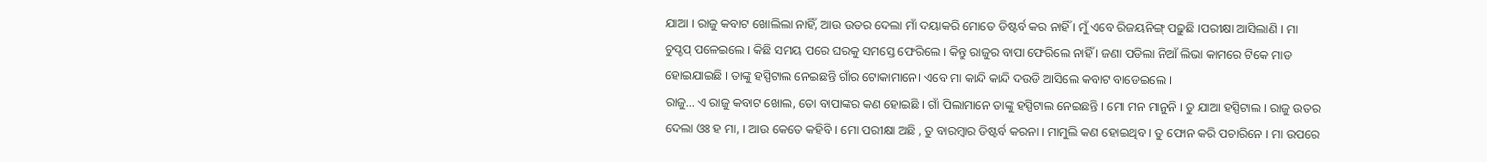ଯାଆ । ରାଜୁ କବାଟ ଖୋଲିଲା ନାହିଁ, ଆଉ ଉତର ଦେଲା ମାଁ ଦୟାକରି ମୋତେ ଡିଷ୍ଟର୍ବ କର ନାହିଁ । ମୁଁ ଏବେ ରିଜୟନିଙ୍ଗ୍ ପଢ଼ୁଛି ।ପରୀକ୍ଷା ଆସିଲାଣି । ମା ଚୁପ୍ଚପ୍ ପଳେଇଲେ । କିଛି ସମୟ ପରେ ଘରକୁ ସମସ୍ତେ ଫେରିଲେ । କିନ୍ତୁ ରାଜୁର ବାପା ଫେରିଲେ ନାହିଁ । ଜଣା ପଡିଲା ନିଆଁ ଲିଭା କାମରେ ଟିକେ ମାଡ ହୋଇଯାଇଛି । ତାଙ୍କୁ ହସ୍ପିଟାଲ ନେଇଛନ୍ତି ଗାଁର ଟୋକାମାନେ। ଏବେ ମା କାନ୍ଦି କାନ୍ଦି ଦଉଡି ଆସିଲେ କବାଟ ବାଡେଇଲେ ।
ରାଜୁ... ଏ ରାଜୁ କବାଟ ଖୋଲ, ତୋ ବାପାଙ୍କର କଣ ହୋଇଛି । ଗାଁ ପିଲାମାନେ ତାଙ୍କୁ ହସ୍ପିଟାଲ ନେଇଛନ୍ତି । ମୋ ମନ ମାନୁନି । ତୁ ଯାଆ ହସ୍ପିଟାଲ । ରାଜୁ ଉତର ଦେଲା ଓଃ ହ ମା, । ଆଉ କେତେ କହିବି । ମୋ ପରୀକ୍ଷା ଅଛି , ତୁ ବାରମ୍ବାର ଡିଷ୍ଟର୍ବ କରନା । ମାମୁଲି କଣ ହୋଇଥିବ । ତୁ ଫୋନ କରି ପଚାରିନେ । ମା ଉପରେ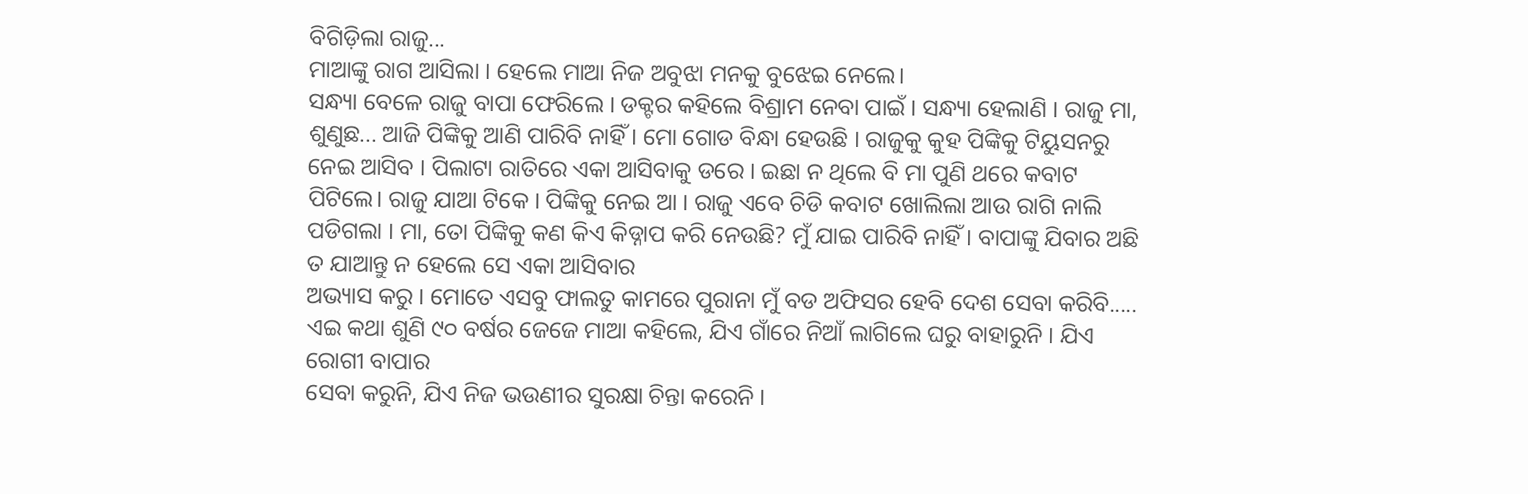ବିଗିଡ଼ିଲା ରାଜୁ...
ମାଆଙ୍କୁ ରାଗ ଆସିଲା । ହେଲେ ମାଆ ନିଜ ଅବୁଝା ମନକୁ ବୁଝେଇ ନେଲେ।
ସନ୍ଧ୍ୟା ବେଳେ ରାଜୁ ବାପା ଫେରିଲେ । ଡକ୍ଟର କହିଲେ ବିଶ୍ରାମ ନେବା ପାଇଁ । ସନ୍ଧ୍ୟା ହେଲାଣି । ରାଜୁ ମା, ଶୁଣୁଛ... ଆଜି ପିଙ୍କିକୁ ଆଣି ପାରିବି ନାହିଁ । ମୋ ଗୋଡ ବିନ୍ଧା ହେଉଛି । ରାଜୁକୁ କୁହ ପିଙ୍କିକୁ ଟିୟୁସନରୁ ନେଇ ଆସିବ । ପିଲାଟା ରାତିରେ ଏକା ଆସିବାକୁ ଡରେ । ଇଛା ନ ଥିଲେ ବି ମା ପୁଣି ଥରେ କବାଟ ପିଟିଲେ। ରାଜୁ ଯାଆ ଟିକେ । ପିଙ୍କିକୁ ନେଇ ଆ । ରାଜୁ ଏବେ ଚିଡି କବାଟ ଖୋଲିଲା ଆଉ ରାଗି ନାଲି ପଡିଗଲା । ମା, ତୋ ପିଙ୍କିକୁ କଣ କିଏ କିଡ୍ନାପ କରି ନେଉଛି? ମୁଁ ଯାଇ ପାରିବି ନାହିଁ । ବାପାଙ୍କୁ ଯିବାର ଅଛି ତ ଯାଆନ୍ତୁ ନ ହେଲେ ସେ ଏକା ଆସିବାର
ଅଭ୍ୟାସ କରୁ । ମୋତେ ଏସବୁ ଫାଲତୁ କାମରେ ପୁରାନା ମୁଁ ବଡ ଅଫିସର ହେବି ଦେଶ ସେବା କରିବି.....
ଏଇ କଥା ଶୁଣି ୯୦ ବର୍ଷର ଜେଜେ ମାଆ କହିଲେ, ଯିଏ ଗାଁରେ ନିଆଁ ଲାଗିଲେ ଘରୁ ବାହାରୁନି । ଯିଏ ରୋଗୀ ବାପାର
ସେବା କରୁନି, ଯିଏ ନିଜ ଭଉଣୀର ସୁରକ୍ଷା ଚିନ୍ତା କରେନି ।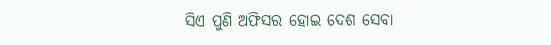ସିଏ ପୁଣି ଅଫିସର ହୋଇ ଦେଶ ସେବା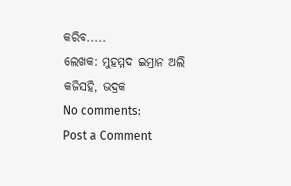କରିବ.....
ଲେଖକ: ମୁହମ୍ମଦ ଇମ୍ରାନ ଅଲି
କଜିସହି, ଭଦ୍ରକ
No comments:
Post a Comment